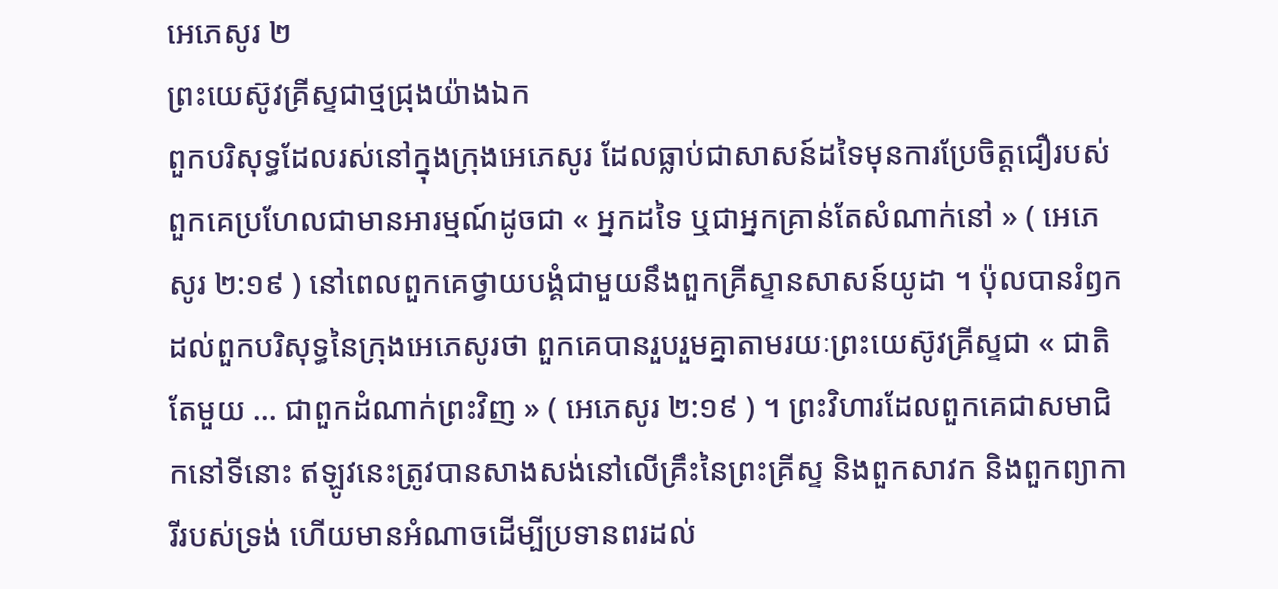អេភេសូរ ២
ព្រះយេស៊ូវគ្រីស្ទជាថ្មជ្រុងយ៉ាងឯក
ពួកបរិសុទ្ធដែលរស់នៅក្នុងក្រុងអេភេសូរ ដែលធ្លាប់ជាសាសន៍ដទៃមុនការប្រែចិត្តជឿរបស់ពួកគេប្រហែលជាមានអារម្មណ៍ដូចជា « អ្នកដទៃ ឬជាអ្នកគ្រាន់តែសំណាក់នៅ » ( អេភេសូរ ២:១៩ ) នៅពេលពួកគេថ្វាយបង្គំជាមួយនឹងពួកគ្រីស្ទានសាសន៍យូដា ។ ប៉ុលបានរំឭកដល់ពួកបរិសុទ្ធនៃក្រុងអេភេសូរថា ពួកគេបានរួបរួមគ្នាតាមរយៈព្រះយេស៊ូវគ្រីស្ទជា « ជាតិតែមួយ … ជាពួកដំណាក់ព្រះវិញ » ( អេភេសូរ ២:១៩ ) ។ ព្រះវិហារដែលពួកគេជាសមាជិកនៅទីនោះ ឥឡូវនេះត្រូវបានសាងសង់នៅលើគ្រឹះនៃព្រះគ្រីស្ទ និងពួកសាវក និងពួកព្យាការីរបស់ទ្រង់ ហើយមានអំណាចដើម្បីប្រទានពរដល់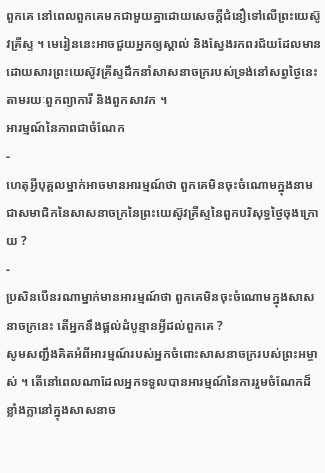ពួកគេ នៅពេលពួកគេមកជាមួយគ្នាដោយសេចក្តីជំនឿទៅលើព្រះយេស៊ូវគ្រីស្ទ ។ មេរៀននេះអាចជួយអ្នកឲ្យស្គាល់ និងស្វែងរកពរជ័យដែលមាន ដោយសារព្រះយេស៊ូវគ្រីស្ទដឹកនាំសាសនាចក្ររបស់ទ្រង់នៅសព្វថ្ងៃនេះ តាមរយៈពួកព្យាការី និងពួកសាវក ។
អារម្មណ៍នៃភាពជាចំណែក
-
ហេតុអ្វីបុគ្គលម្នាក់អាចមានអារម្មណ៍ថា ពួកគេមិនចុះចំណោមក្នុងនាមជាសមាជិកនៃសាសនាចក្រនៃព្រះយេស៊ូវគ្រីស្ទនៃពួកបរិសុទ្ធថ្ងៃចុងក្រោយ ?
-
ប្រសិនបើនរណាម្នាក់មានអារម្មណ៍ថា ពួកគេមិនចុះចំណោមក្នុងសាសនាចក្រនេះ តើអ្នកនឹងផ្តល់ដំបូន្មានអ្វីដល់ពួកគេ ?
សូមសញ្ជឹងគិតអំពីអារម្មណ៍របស់អ្នកចំពោះសាសនាចក្ររបស់ព្រះអម្ចាស់ ។ តើនៅពេលណាដែលអ្នកទទួលបានអារម្មណ៍នៃការរួមចំណែកដ៏ខ្លាំងក្លានៅក្នុងសាសនាច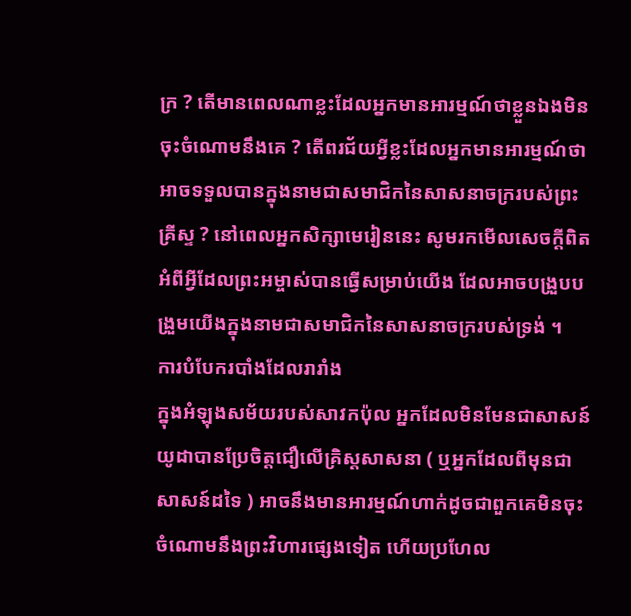ក្រ ? តើមានពេលណាខ្លះដែលអ្នកមានអារម្មណ៍ថាខ្លួនឯងមិនចុះចំណោមនឹងគេ ? តើពរជ័យអ្វីខ្លះដែលអ្នកមានអារម្មណ៍ថា អាចទទួលបានក្នុងនាមជាសមាជិកនៃសាសនាចក្ររបស់ព្រះគ្រីស្ទ ? នៅពេលអ្នកសិក្សាមេរៀននេះ សូមរកមើលសេចក្ដីពិតអំពីអ្វីដែលព្រះអម្ចាស់បានធ្វើសម្រាប់យើង ដែលអាចបង្រួបបង្រួមយើងក្នុងនាមជាសមាជិកនៃសាសនាចក្ររបស់ទ្រង់ ។
ការបំបែករបាំងដែលរារាំង
ក្នុងអំឡុងសម័យរបស់សាវកប៉ុល អ្នកដែលមិនមែនជាសាសន៍យូដាបានប្រែចិត្តជឿលើគ្រិស្តសាសនា ( ឬអ្នកដែលពីមុនជាសាសន៍ដទៃ ) អាចនឹងមានអារម្មណ៍ហាក់ដូចជាពួកគេមិនចុះចំណោមនឹងព្រះវិហារផ្សេងទៀត ហើយប្រហែល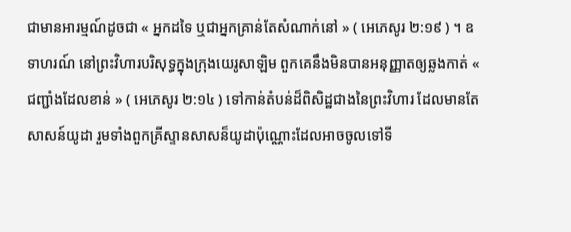ជាមានអារម្មណ៍ដូចជា « អ្នកដទៃ ឬជាអ្នកគ្រាន់តែសំណាក់នៅ » ( អេភេសូរ ២:១៩ ) ។ ឧទាហរណ៍ នៅព្រះវិហារបរិសុទ្ធក្នុងក្រុងយេរូសាឡិម ពួកគេនឹងមិនបានអនុញ្ញាតឲ្យឆ្លងកាត់ « ជញ្ជាំងដែលខាន់ » ( អេភេសូរ ២:១៤ ) ទៅកាន់តំបន់ដ៏ពិសិដ្ឋជាងនៃព្រះវិហារ ដែលមានតែសាសន៍យូដា រួមទាំងពួកគ្រីស្ទានសាសន៏យូដាប៉ុណ្ណោះដែលអាចចូលទៅទី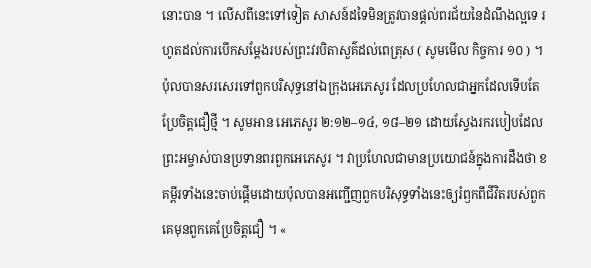នោះបាន ។ លើសពីនេះទៅទៀត សាសន៍ដទៃមិនត្រូវបានផ្ដល់ពរជ័យនៃដំណឹងល្អទេ រហូតដល់ការបើកសម្ដែងរបស់ព្រះវរបិតាសួគ៌ដល់ពេត្រុស ( សូមមើល កិច្ចការ ១០ ) ។
ប៉ុលបានសរសេរទៅពួកបរិសុទ្ធនៅឯក្រុងអេភេសូរ ដែលប្រហែលជាអ្នកដែលទើបតែប្រែចិត្តជឿថ្មី ។ សូមអាន អេភេសូរ ២:១២–១៤, ១៨–២១ ដោយស្វែងរករបៀបដែលព្រះអម្ចាស់បានប្រទានពរពួកអេភេសូរ ។ វាប្រហែលជាមានប្រយោជន៍ក្នុងការដឹងថា ខគម្ពីរទាំងនេះចាប់ផ្តើមដោយប៉ុលបានអញ្ជើញពួកបរិសុទ្ធទាំងនេះឲ្យរំឭកពីជីវិតរបស់ពួកគេមុនពួកគេប្រែចិត្តជឿ ។ «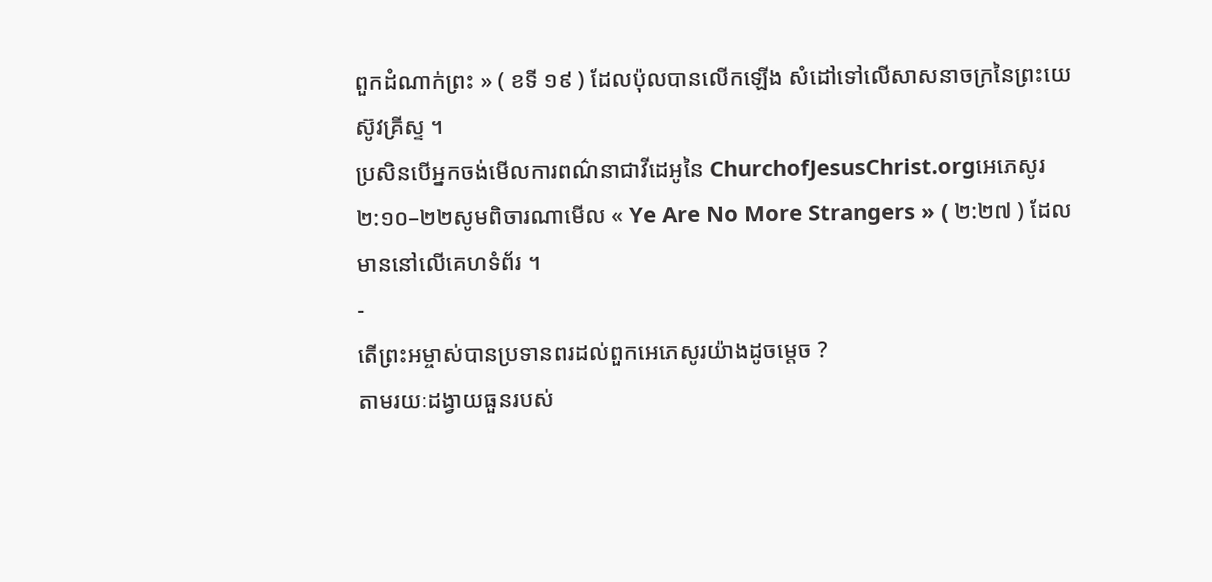ពួកដំណាក់ព្រះ » ( ខទី ១៩ ) ដែលប៉ុលបានលើកឡើង សំដៅទៅលើសាសនាចក្រនៃព្រះយេស៊ូវគ្រីស្ទ ។
ប្រសិនបើអ្នកចង់មើលការពណ៌នាជាវីដេអូនៃ ChurchofJesusChrist.orgអេភេសូរ ២:១០–២២សូមពិចារណាមើល « Ye Are No More Strangers » ( ២:២៧ ) ដែលមាននៅលើគេហទំព័រ ។
-
តើព្រះអម្ចាស់បានប្រទានពរដល់ពួកអេភេសូរយ៉ាងដូចម្ដេច ?
តាមរយៈដង្វាយធួនរបស់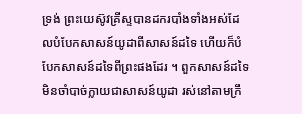ទ្រង់ ព្រះយេស៊ូវគ្រីស្ទបានដករបាំងទាំងអស់ដែលបំបែកសាសន៍យូដាពីសាសន៍ដទៃ ហើយក៏បំបែកសាសន៍ដទៃពីព្រះផងដែរ ។ ពួកសាសន៍ដទៃមិនចាំបាច់ក្លាយជាសាសន៍យូដា រស់នៅតាមក្រឹ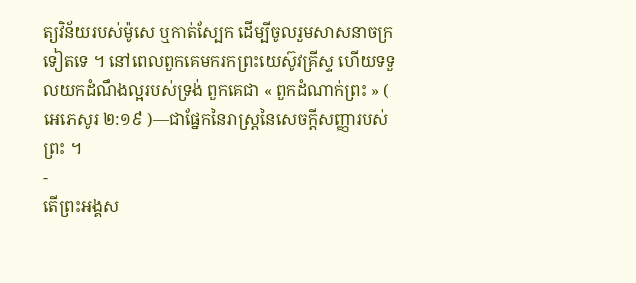ត្យវិន័យរបស់ម៉ូសេ ឬកាត់ស្បែក ដើម្បីចូលរួមសាសនាចក្រទៀតទេ ។ នៅពេលពួកគេមករកព្រះយេស៊ូវគ្រីស្ទ ហើយទទួលយកដំណឹងល្អរបស់ទ្រង់ ពួកគេជា « ពួកដំណាក់ព្រះ » ( អេភេសូរ ២:១៩ )—ជាផ្នែកនៃរាស្រ្តនៃសេចក្ដីសញ្ញារបស់ព្រះ ។
-
តើព្រះអង្គស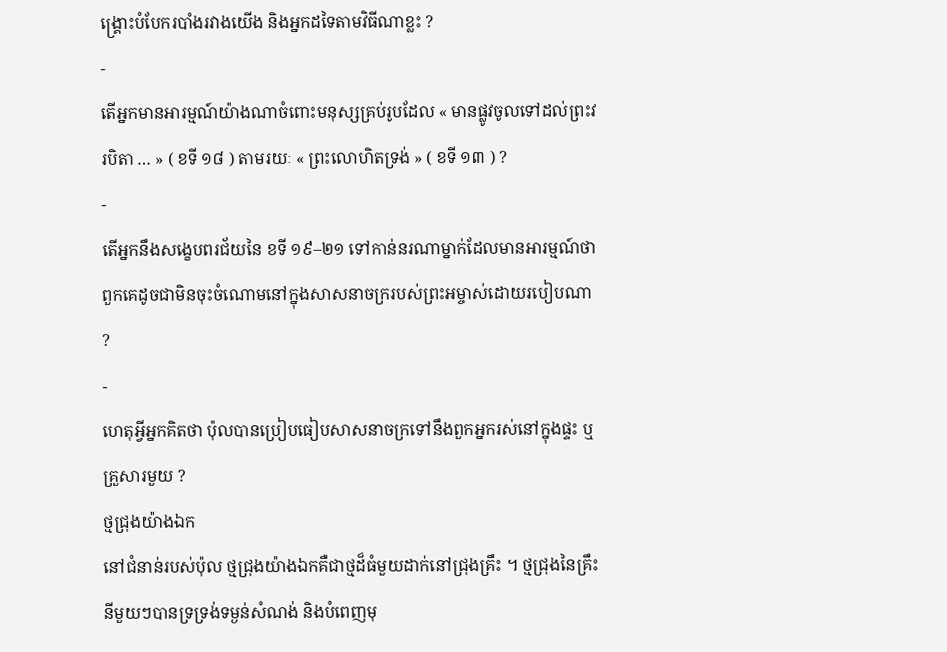ង្គ្រោះបំបែករបាំងរវាងយើង និងអ្នកដទៃតាមវិធីណាខ្លះ ?
-
តើអ្នកមានអារម្មណ៍យ៉ាងណាចំពោះមនុស្សគ្រប់រូបដែល « មានផ្លូវចូលទៅដល់ព្រះវរបិតា … » ( ខទី ១៨ ) តាមរយៈ « ព្រះលោហិតទ្រង់ » ( ខទី ១៣ ) ?
-
តើអ្នកនឹងសង្ខេបពរជ័យនៃ ខទី ១៩–២១ ទៅកាន់នរណាម្នាក់ដែលមានអារម្មណ៍ថា ពួកគេដូចជាមិនចុះចំណោមនៅក្នុងសាសនាចក្ររបស់ព្រះអម្ចាស់ដោយរបៀបណា ?
-
ហេតុអ្វីអ្នកគិតថា ប៉ុលបានប្រៀបធៀបសាសនាចក្រទៅនឹងពួកអ្នករស់នៅក្នុងផ្ទះ ឬគ្រួសារមួយ ?
ថ្មជ្រុងយ៉ាងឯក
នៅជំនាន់របស់ប៉ុល ថ្មជ្រុងយ៉ាងឯកគឺជាថ្មដ៏ធំមួយដាក់នៅជ្រុងគ្រឹះ ។ ថ្មជ្រុងនៃគ្រឹះនីមួយៗបានទ្រទ្រង់ទម្ងន់សំណង់ និងបំពេញមុ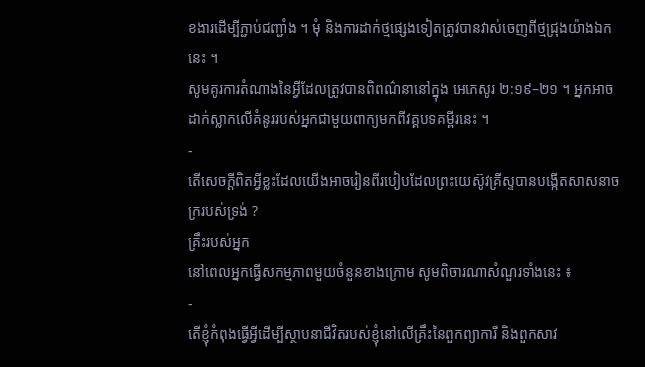ខងារដើម្បីភ្ជាប់ជញ្ជាំង ។ មុំ និងការដាក់ថ្មផ្សេងទៀតត្រូវបានវាស់ចេញពីថ្មជ្រុងយ៉ាងឯកនេះ ។
សូមគូរការតំណាងនៃអ្វីដែលត្រូវបានពិពណ៌នានៅក្នុង អេភេសូរ ២:១៩–២១ ។ អ្នកអាចដាក់ស្លាកលើគំនូររបស់អ្នកជាមួយពាក្យមកពីវគ្គបទគម្ពីរនេះ ។
-
តើសេចក្ដីពិតអ្វីខ្លះដែលយើងអាចរៀនពីរបៀបដែលព្រះយេស៊ូវគ្រីស្ទបានបង្កើតសាសនាចក្ររបស់ទ្រង់ ?
គ្រឹះរបស់អ្នក
នៅពេលអ្នកធ្វើសកម្មភាពមួយចំនួនខាងក្រោម សូមពិចារណាសំណួរទាំងនេះ ៖
-
តើខ្ញុំកំពុងធ្វើអ្វីដើម្បីស្ថាបនាជីវិតរបស់ខ្ញុំនៅលើគ្រឹះនៃពួកព្យាការី និងពួកសាវ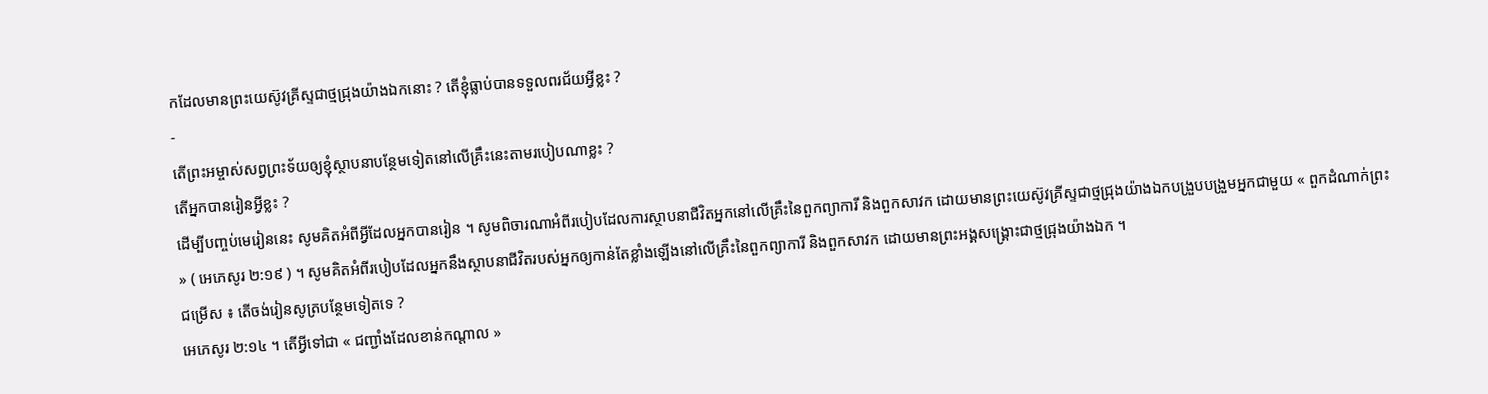កដែលមានព្រះយេស៊ូវគ្រីស្ទជាថ្មជ្រុងយ៉ាងឯកនោះ ? តើខ្ញុំធ្លាប់បានទទួលពរជ័យអ្វីខ្លះ ?
-
តើព្រះអម្ចាស់សព្វព្រះទ័យឲ្យខ្ញុំស្ថាបនាបន្ថែមទៀតនៅលើគ្រឹះនេះតាមរបៀបណាខ្លះ ?
តើអ្នកបានរៀនអ្វីខ្លះ ?
ដើម្បីបញ្ចប់មេរៀននេះ សូមគិតអំពីអ្វីដែលអ្នកបានរៀន ។ សូមពិចារណាអំពីរបៀបដែលការស្ថាបនាជីវិតអ្នកនៅលើគ្រឹះនៃពួកព្យាការី និងពួកសាវក ដោយមានព្រះយេស៊ូវគ្រីស្ទជាថ្មជ្រុងយ៉ាងឯកបង្រួបបង្រួមអ្នកជាមួយ « ពួកដំណាក់ព្រះ » ( អេភេសូរ ២:១៩ ) ។ សូមគិតអំពីរបៀបដែលអ្នកនឹងស្ថាបនាជីវិតរបស់អ្នកឲ្យកាន់តែខ្លាំងឡើងនៅលើគ្រឹះនៃពួកព្យាការី និងពួកសាវក ដោយមានព្រះអង្គសង្គ្រោះជាថ្មជ្រុងយ៉ាងឯក ។
ជម្រើស ៖ តើចង់រៀនសូត្របន្ថែមទៀតទេ ?
អេភេសូរ ២:១៤ ។ តើអ្វីទៅជា « ជញ្ជាំងដែលខាន់កណ្តាល »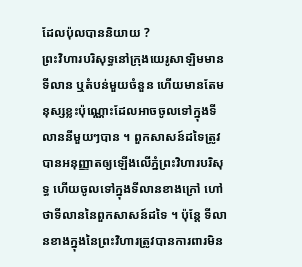ដែលប៉ុលបាននិយាយ ?
ព្រះវិហារបរិសុទ្ធនៅក្រុងយេរូសាឡិមមានទីលាន ឬតំបន់មួយចំនួន ហើយមានតែមនុស្សខ្លះប៉ុណ្ណោះដែលអាចចូលទៅក្នុងទីលាននីមួយៗបាន ។ ពួកសាសន៍ដទៃត្រូវបានអនុញ្ញាតឲ្យឡើងលើភ្នំព្រះវិហារបរិសុទ្ធ ហើយចូលទៅក្នុងទីលានខាងក្រៅ ហៅថាទីលាននៃពួកសាសន៍ដទៃ ។ ប៉ុន្តែ ទីលានខាងក្នុងនៃព្រះវិហារត្រូវបានការពារមិន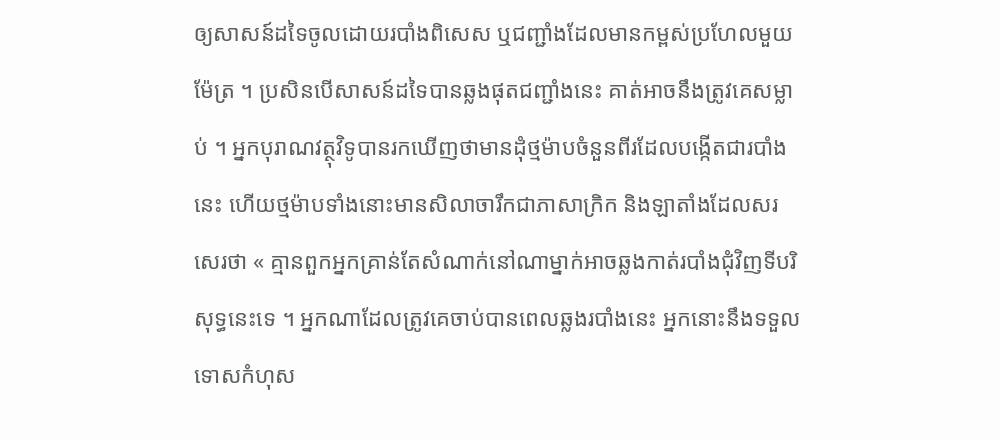ឲ្យសាសន៍ដទៃចូលដោយរបាំងពិសេស ឬជញ្ជាំងដែលមានកម្ពស់ប្រហែលមួយម៉ែត្រ ។ ប្រសិនបើសាសន៍ដទៃបានឆ្លងផុតជញ្ជាំងនេះ គាត់អាចនឹងត្រូវគេសម្លាប់ ។ អ្នកបុរាណវត្ថុវិទូបានរកឃើញថាមានដុំថ្មម៉ាបចំនួនពីរដែលបង្កើតជារបាំងនេះ ហើយថ្មម៉ាបទាំងនោះមានសិលាចារឹកជាភាសាក្រិក និងឡាតាំងដែលសរសេរថា « គ្មានពួកអ្នកគ្រាន់តែសំណាក់នៅណាម្នាក់អាចឆ្លងកាត់របាំងជុំវិញទីបរិសុទ្ធនេះទេ ។ អ្នកណាដែលត្រូវគេចាប់បានពេលឆ្លងរបាំងនេះ អ្នកនោះនឹងទទួលទោសកំហុស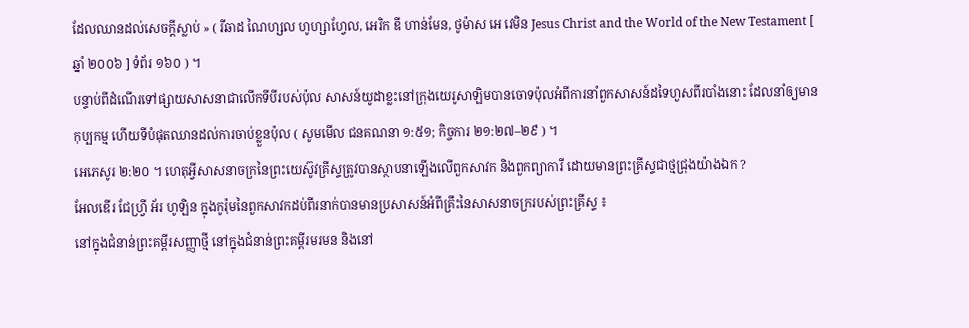ដែលឈានដល់សេចក្តីស្លាប់ » ( រីឆាដ ណៃហ្សល ហូហ្សាហ្វែល, អេរិក ឌី ហាន់មែន, ថូម៉ាស អេ វេមិន Jesus Christ and the World of the New Testament [ ឆ្នាំ ២០០៦ ] ទំព័រ ១៦០ ) ។
បន្ទាប់ពីដំណើរទៅផ្សាយសាសនាជាលើកទីបីរបស់ប៉ុល សាសន៍យូដាខ្លះនៅក្រុងយេរូសាឡិមបានចោទប៉ុលអំពីការនាំពួកសាសន៍ដទៃហួសពីរបាំងនោះ ដែលនាំឲ្យមានកុប្បកម្ម ហើយទីបំផុតឈានដល់ការចាប់ខ្លួនប៉ុល ( សូមមើល ជនគណនា ១:៥១; កិច្ចការ ២១:២៧–២៩ ) ។
អេភេសូរ ២:២០ ។ ហេតុអ្វីសាសនាចក្រនៃព្រះយេស៊ូវគ្រីស្ទត្រូវបានស្ថាបនាឡើងលើពួកសាវក និងពួកព្យាការី ដោយមានព្រះគ្រីស្ទជាថ្មជ្រុងយ៉ាងឯក ?
អែលឌើរ ជែហ្វ្រី អ័រ ហូឡិន ក្នុងកូរ៉ុមនៃពួកសាវកដប់ពីរនាក់បានមានប្រសាសន៍អំពីគ្រឹះនៃសាសនាចក្ររបស់ព្រះគ្រីស្ទ ៖
នៅក្នុងជំនាន់ព្រះគម្ពីរសញ្ញាថ្មី នៅក្នុងជំនាន់ព្រះគម្ពីរមរមន និងនៅ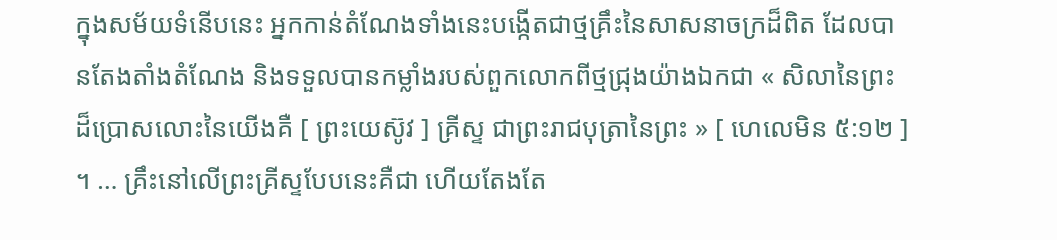ក្នុងសម័យទំនើបនេះ អ្នកកាន់តំណែងទាំងនេះបង្កើតជាថ្មគ្រឹះនៃសាសនាចក្រដ៏ពិត ដែលបានតែងតាំងតំណែង និងទទួលបានកម្លាំងរបស់ពួកលោកពីថ្មជ្រុងយ៉ាងឯកជា « សិលានៃព្រះដ៏ប្រោសលោះនៃយើងគឺ [ ព្រះយេស៊ូវ ] គ្រីស្ទ ជាព្រះរាជបុត្រានៃព្រះ » [ ហេលេមិន ៥:១២ ] ។ … គ្រឹះនៅលើព្រះគ្រីស្ទបែបនេះគឺជា ហើយតែងតែ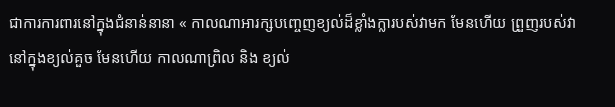ជាការការពារនៅក្នុងជំនាន់នានា « កាលណាអារក្សបញ្ចេញខ្យល់ដ៏ខ្លាំងក្លារបស់វាមក មែនហើយ ព្រួញរបស់វានៅក្នុងខ្យល់គួច មែនហើយ កាលណាព្រិល និង ខ្យល់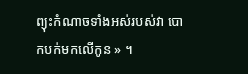ព្យុះកំណាចទាំងអស់របស់វា បោកបក់មកលើកូន » ។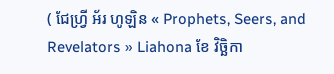( ជែហ្វ្រី អ័រ ហូឡិន « Prophets, Seers, and Revelators » Liahona ខែ វិច្ឆិកា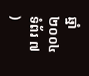ឆ្នាំ ២០០៤ ទំព័រ ៧ )